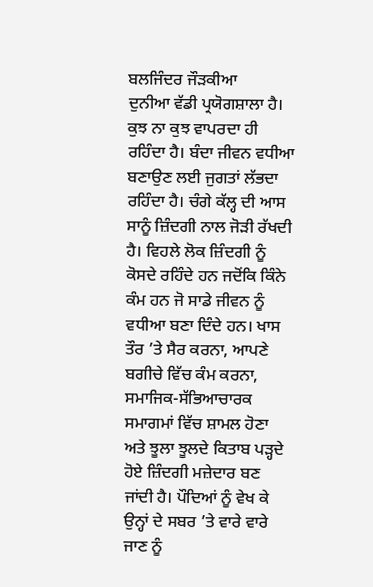ਬਲਜਿੰਦਰ ਜੌੜਕੀਆ
ਦੁਨੀਆ ਵੱਡੀ ਪ੍ਰਯੋਗਸ਼ਾਲਾ ਹੈ। ਕੁਝ ਨਾ ਕੁਝ ਵਾਪਰਦਾ ਹੀ ਰਹਿੰਦਾ ਹੈ। ਬੰਦਾ ਜੀਵਨ ਵਧੀਆ ਬਣਾਉਣ ਲਈ ਜੁਗਤਾਂ ਲੱਭਦਾ ਰਹਿੰਦਾ ਹੈ। ਚੰਗੇ ਕੱਲ੍ਹ ਦੀ ਆਸ ਸਾਨੂੰ ਜ਼ਿੰਦਗੀ ਨਾਲ ਜੋੜੀ ਰੱਖਦੀ ਹੈ। ਵਿਹਲੇ ਲੋਕ ਜ਼ਿੰਦਗੀ ਨੂੰ ਕੋਸਦੇ ਰਹਿੰਦੇ ਹਨ ਜਦੋਂਕਿ ਕਿੰਨੇ ਕੰਮ ਹਨ ਜੋ ਸਾਡੇ ਜੀਵਨ ਨੂੰ ਵਧੀਆ ਬਣਾ ਦਿੰਦੇ ਹਨ। ਖਾਸ ਤੌਰ ’ਤੇ ਸੈਰ ਕਰਨਾ, ਆਪਣੇ ਬਗੀਚੇ ਵਿੱਚ ਕੰਮ ਕਰਨਾ, ਸਮਾਜਿਕ-ਸੱਭਿਆਚਾਰਕ ਸਮਾਗਮਾਂ ਵਿੱਚ ਸ਼ਾਮਲ ਹੋਣਾ ਅਤੇ ਝੂਲਾ ਝੂਲਦੇ ਕਿਤਾਬ ਪੜ੍ਹਦੇ ਹੋਏ ਜ਼ਿੰਦਗੀ ਮਜ਼ੇਦਾਰ ਬਣ ਜਾਂਦੀ ਹੈ। ਪੌਦਿਆਂ ਨੂੰ ਵੇਖ ਕੇ ਉਨ੍ਹਾਂ ਦੇ ਸਬਰ ’ਤੇ ਵਾਰੇ ਵਾਰੇ ਜਾਣ ਨੂੰ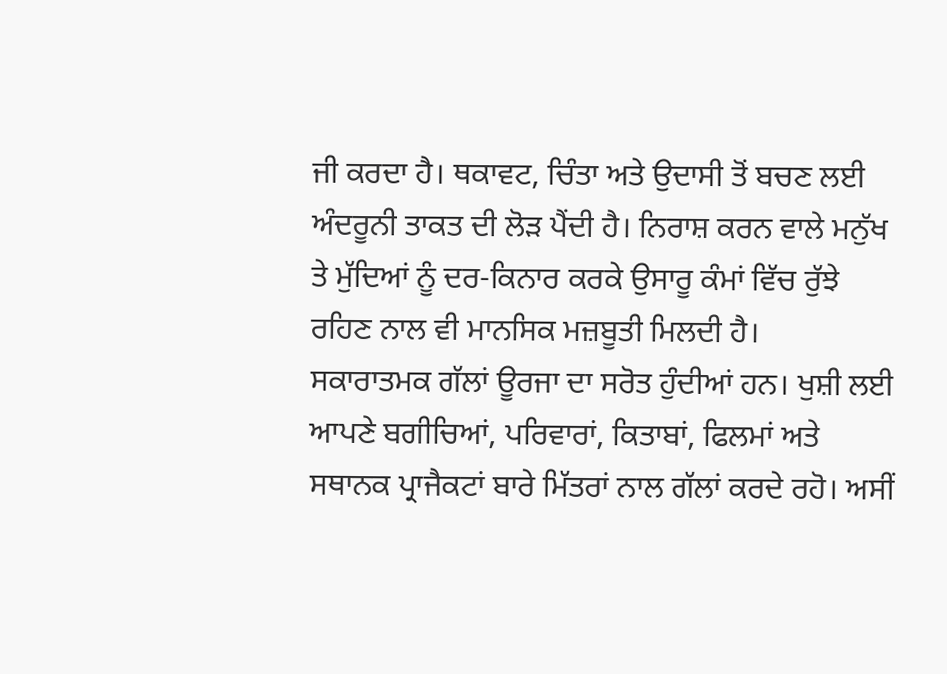ਜੀ ਕਰਦਾ ਹੈ। ਥਕਾਵਟ, ਚਿੰਤਾ ਅਤੇ ਉਦਾਸੀ ਤੋਂ ਬਚਣ ਲਈ ਅੰਦਰੂਨੀ ਤਾਕਤ ਦੀ ਲੋੜ ਪੈਂਦੀ ਹੈ। ਨਿਰਾਸ਼ ਕਰਨ ਵਾਲੇ ਮਨੁੱਖ ਤੇ ਮੁੱਦਿਆਂ ਨੂੰ ਦਰ-ਕਿਨਾਰ ਕਰਕੇ ਉਸਾਰੂ ਕੰਮਾਂ ਵਿੱਚ ਰੁੱਝੇ ਰਹਿਣ ਨਾਲ ਵੀ ਮਾਨਸਿਕ ਮਜ਼ਬੂਤੀ ਮਿਲਦੀ ਹੈ।
ਸਕਾਰਾਤਮਕ ਗੱਲਾਂ ਊਰਜਾ ਦਾ ਸਰੋਤ ਹੁੰਦੀਆਂ ਹਨ। ਖੁਸ਼ੀ ਲਈ ਆਪਣੇ ਬਗੀਚਿਆਂ, ਪਰਿਵਾਰਾਂ, ਕਿਤਾਬਾਂ, ਫਿਲਮਾਂ ਅਤੇ ਸਥਾਨਕ ਪ੍ਰਾਜੈਕਟਾਂ ਬਾਰੇ ਮਿੱਤਰਾਂ ਨਾਲ ਗੱਲਾਂ ਕਰਦੇ ਰਹੋ। ਅਸੀਂ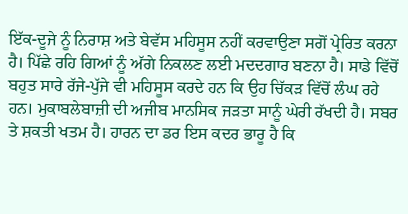ਇੱਕ-ਦੂਜੇ ਨੂੰ ਨਿਰਾਸ਼ ਅਤੇ ਬੇਵੱਸ ਮਹਿਸੂਸ ਨਹੀਂ ਕਰਵਾਉਣਾ ਸਗੋਂ ਪ੍ਰੇਰਿਤ ਕਰਨਾ ਹੈ। ਪਿੱਛੇ ਰਹਿ ਗਿਆਂ ਨੂੰ ਅੱਗੇ ਨਿਕਲਣ ਲਈ ਮਦਦਗਾਰ ਬਣਨਾ ਹੈ। ਸਾਡੇ ਵਿੱਚੋਂ ਬਹੁਤ ਸਾਰੇ ਰੱਜੇ-ਪੁੱਜੇ ਵੀ ਮਹਿਸੂਸ ਕਰਦੇ ਹਨ ਕਿ ਉਹ ਚਿੱਕੜ ਵਿੱਚੋਂ ਲੰਘ ਰਹੇ ਹਨ। ਮੁਕਾਬਲੇਬਾਜ਼ੀ ਦੀ ਅਜੀਬ ਮਾਨਸਿਕ ਜੜਤਾ ਸਾਨੂੰ ਘੇਰੀ ਰੱਖਦੀ ਹੈ। ਸਬਰ ਤੇ ਸ਼ਕਤੀ ਖਤਮ ਹੈ। ਹਾਰਨ ਦਾ ਡਰ ਇਸ ਕਦਰ ਭਾਰੂ ਹੈ ਕਿ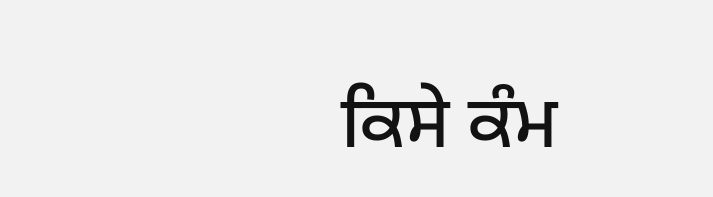ਕਿਸੇ ਕੰਮ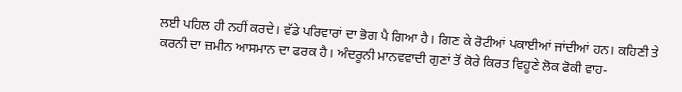ਲਈ ਪਹਿਲ ਹੀ ਨਹੀਂ ਕਰਦੇ। ਵੱਡੇ ਪਰਿਵਾਰਾਂ ਦਾ ਭੋਗ ਪੈ ਗਿਆ ਹੈ। ਗਿਣ ਕੇ ਰੋਟੀਆਂ ਪਕਾਈਆਂ ਜਾਂਦੀਆਂ ਹਨ। ਕਹਿਣੀ ਤੇ ਕਰਨੀ ਦਾ ਜ਼ਮੀਨ ਆਸਮਾਨ ਦਾ ਫਰਕ ਹੈ। ਅੰਦਰੂਨੀ ਮਾਨਵਵਾਦੀ ਗੁਣਾਂ ਤੋਂ ਕੋਰੇ ਕਿਰਤ ਵਿਹੂਣੇ ਲੋਕ ਫੋਕੀ ਵਾਹ-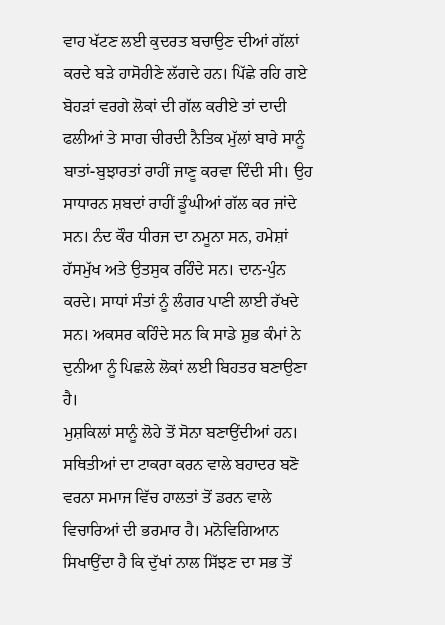ਵਾਹ ਖੱਟਣ ਲਈ ਕੁਦਰਤ ਬਚਾਉਣ ਦੀਆਂ ਗੱਲਾਂ ਕਰਦੇ ਬੜੇ ਹਾਸੋਹੀਣੇ ਲੱਗਦੇ ਹਨ। ਪਿੱਛੇ ਰਹਿ ਗਏ ਬੋਹੜਾਂ ਵਰਗੇ ਲੋਕਾਂ ਦੀ ਗੱਲ ਕਰੀਏ ਤਾਂ ਦਾਦੀ ਫਲੀਆਂ ਤੇ ਸਾਗ ਚੀਰਦੀ ਨੈਤਿਕ ਮੁੱਲਾਂ ਬਾਰੇ ਸਾਨੂੰ ਬਾਤਾਂ-ਬੁਝਾਰਤਾਂ ਰਾਹੀਂ ਜਾਣੂ ਕਰਵਾ ਦਿੰਦੀ ਸੀ। ਉਹ ਸਾਧਾਰਨ ਸ਼ਬਦਾਂ ਰਾਹੀਂ ਡੂੰਘੀਆਂ ਗੱਲ ਕਰ ਜਾਂਦੇ ਸਨ। ਨੰਦ ਕੌਰ ਧੀਰਜ ਦਾ ਨਮੂਨਾ ਸਨ, ਹਮੇਸ਼ਾਂ ਹੱਸਮੁੱਖ ਅਤੇ ਉਤਸੁਕ ਰਹਿੰਦੇ ਸਨ। ਦਾਨ-ਪੁੰਨ ਕਰਦੇ। ਸਾਧਾਂ ਸੰਤਾਂ ਨੂੰ ਲੰਗਰ ਪਾਣੀ ਲਾਈ ਰੱਖਦੇ ਸਨ। ਅਕਸਰ ਕਹਿੰਦੇ ਸਨ ਕਿ ਸਾਡੇ ਸ਼ੁਭ ਕੰਮਾਂ ਨੇ ਦੁਨੀਆ ਨੂੰ ਪਿਛਲੇ ਲੋਕਾਂ ਲਈ ਬਿਹਤਰ ਬਣਾਉਣਾ ਹੈ।
ਮੁਸ਼ਕਿਲਾਂ ਸਾਨੂੰ ਲੋਹੇ ਤੋਂ ਸੋਨਾ ਬਣਾਉਂਦੀਆਂ ਹਨ। ਸਥਿਤੀਆਂ ਦਾ ਟਾਕਰਾ ਕਰਨ ਵਾਲੇ ਬਹਾਦਰ ਬਣੋ ਵਰਨਾ ਸਮਾਜ ਵਿੱਚ ਹਾਲਤਾਂ ਤੋਂ ਡਰਨ ਵਾਲੇ ਵਿਚਾਰਿਆਂ ਦੀ ਭਰਮਾਰ ਹੈ। ਮਨੋਵਿਗਿਆਨ ਸਿਖਾਉਂਦਾ ਹੈ ਕਿ ਦੁੱਖਾਂ ਨਾਲ ਸਿੱਝਣ ਦਾ ਸਭ ਤੋਂ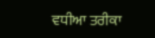ਵਧੀਆ ਤਰੀਕਾ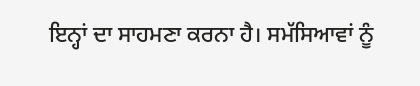ਇਨ੍ਹਾਂ ਦਾ ਸਾਹਮਣਾ ਕਰਨਾ ਹੈ। ਸਮੱਸਿਆਵਾਂ ਨੂੰ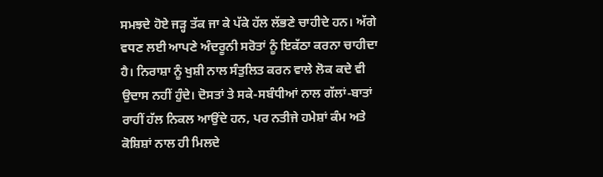ਸਮਝਦੇ ਹੋਏ ਜੜ੍ਹ ਤੱਕ ਜਾ ਕੇ ਪੱਕੇ ਹੱਲ ਲੱਭਣੇ ਚਾਹੀਦੇ ਹਨ। ਅੱਗੇ ਵਧਣ ਲਈ ਆਪਣੇ ਅੰਦਰੂਨੀ ਸਰੋਤਾਂ ਨੂੰ ਇਕੱਠਾ ਕਰਨਾ ਚਾਹੀਦਾ ਹੈ। ਨਿਰਾਸ਼ਾ ਨੂੰ ਖੁਸ਼ੀ ਨਾਲ ਸੰਤੁਲਿਤ ਕਰਨ ਵਾਲੇ ਲੋਕ ਕਦੇ ਵੀ ਉਦਾਸ ਨਹੀਂ ਹੁੰਦੇ। ਦੋਸਤਾਂ ਤੇ ਸਕੇ-ਸਬੰਧੀਆਂ ਨਾਲ ਗੱਲਾਂ-ਬਾਤਾਂ ਰਾਹੀਂ ਹੱਲ ਨਿਕਲ ਆਉਂਦੇ ਹਨ, ਪਰ ਨਤੀਜੇ ਹਮੇਸ਼ਾਂ ਕੰਮ ਅਤੇ ਕੋਸ਼ਿਸ਼ਾਂ ਨਾਲ ਹੀ ਮਿਲਦੇ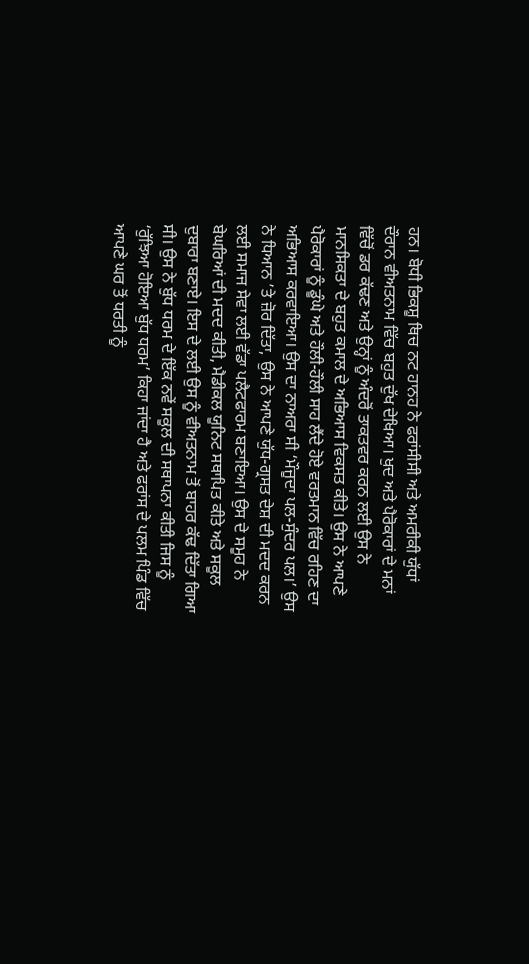ਹਨ। ਬੋਧੀ ਭਿਕਸ਼ੂ ਥਿਚ ਨਟ ਹਾਨਹ ਨੇ ਫਰਾਂਸੀਸੀ ਅਤੇ ਅਮਰੀਕੀ ਯੁੱਧਾਂ ਦੌਰਾਨ ਵੀਅਤਨਾਮ ਵਿੱਚ ਬਹੁਤ ਦੁੱਖ ਦੇਖਿਆ। ਖੁਦ ਅਤੇ ਪੈਰੋਕਾਰਾਂ ਦੇ ਮਨਾਂ ਵਿੱਚੋਂ ਡਰ ਕੱਢਣ ਅਤੇ ਉਨ੍ਹਾਂ ਨੂੰ ਅੰਦਰੋਂ ਤਾਕਤਵਰ ਕਰਨ ਲਈ ਉਸ ਨੇ ਮਾਨਸਿਕਤਾ ਦੇ ਬਹੁਤ ਕਮਾਲ ਦੇ ਅਭਿਆਸ ਵਿਕਸਤ ਕੀਤੇ। ਉਸ ਨੇ ਆਪਣੇ ਪੈਰੋਕਾਰਾਂ ਨੂੰ ਡੂੰਘੇ ਅਤੇ ਹੌਲੀ-ਹੌਲੀ ਸਾਹ ਲੈਂਦੇ ਹੋਏ ਵਰਤਮਾਨ ਵਿੱਚ ਰਹਿਣ ਦਾ ਅਭਿਆਸ ਕਰਵਾਇਆ। ਉਸ ਦਾ ਨਾਅਰਾ ਸੀ ‘ਮੌਜੂਦਾ ਪਲ-ਸੁੰਦਰ ਪਲ।’ ਉਸ ਨੇ ਧਿਆਨ ’ਤੇ ਜ਼ੋਰ ਦਿੱਤਾ, ਉਸ ਨੇ ਆਪਣੇ ਯੁੱਧ-ਗ੍ਰਸਤ ਦੇਸ਼ ਦੀ ਮਦਦ ਕਰਨ ਲਈ ਸਮਾਜ ਸੇਵਾ ਲਈ ਵੱਡਾ ਪਲੈਟਫਾਰਮ ਬਣਾਇਆ। ਉਸ ਦੇ ਸਮੂਹ ਨੇ ਬੇਘਰਿਆਂ ਦੀ ਮਦਦ ਕੀਤੀ, ਮੈਡੀਕਲ ਯੂਨਿਟ ਸਥਾਪਿਤ ਕੀਤੇ ਅਤੇ ਸਕੂਲ ਦੁਬਾਰਾ ਬਣਾਏ। ਇਸ ਦੇ ਲਈ ਉਸ ਨੂੰ ਵੀਅਤਨਾਮ ਤੋਂ ਬਾਹਰ ਕੱਢ ਦਿੱਤਾ ਗਿਆ ਸੀ। ਉਸ ਨੇ ਬੁੱਧ ਧਰਮ ਦੇ ਇੱਕ ਨਵੇਂ ਸਕੂਲ ਦੀ ਸਥਾਪਨਾ ਕੀਤੀ ਜਿਸ ਨੂੰ ‘ਰੁੱਝਿਆ ਹੋਇਆ ਬੁੱਧ ਧਰਮ’ ਕਿਹਾ ਜਾਂਦਾ ਹੈ ਅਤੇ ਫਰਾਂਸ ਦੇ ਪਲਮ ਪਿੰਡ ਵਿੱਚ ਆਪਣੇ ਘਰ ਤੋਂ ਧਰਤੀ ਨੂੰ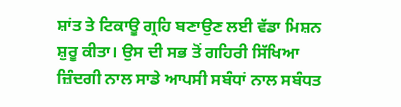ਸ਼ਾਂਤ ਤੇ ਟਿਕਾਊ ਗ੍ਰਹਿ ਬਣਾਉਣ ਲਈ ਵੱਡਾ ਮਿਸ਼ਨ ਸ਼ੁਰੂ ਕੀਤਾ। ਉਸ ਦੀ ਸਭ ਤੋਂ ਗਹਿਰੀ ਸਿੱਖਿਆ ਜ਼ਿੰਦਗੀ ਨਾਲ ਸਾਡੇ ਆਪਸੀ ਸਬੰਧਾਂ ਨਾਲ ਸਬੰਧਤ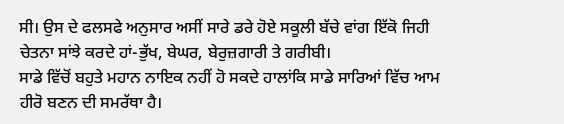ਸੀ। ਉਸ ਦੇ ਫਲਸਫੇ ਅਨੁਸਾਰ ਅਸੀਂ ਸਾਰੇ ਡਰੇ ਹੋਏ ਸਕੂਲੀ ਬੱਚੇ ਵਾਂਗ ਇੱਕੋ ਜਿਹੀ ਚੇਤਨਾ ਸਾਂਝੇ ਕਰਦੇ ਹਾਂ-ਭੁੱਖ, ਬੇਘਰ, ਬੇਰੁਜ਼ਗਾਰੀ ਤੇ ਗਰੀਬੀ।
ਸਾਡੇ ਵਿੱਚੋਂ ਬਹੁਤੇ ਮਹਾਨ ਨਾਇਕ ਨਹੀਂ ਹੋ ਸਕਦੇ ਹਾਲਾਂਕਿ ਸਾਡੇ ਸਾਰਿਆਂ ਵਿੱਚ ਆਮ ਹੀਰੋ ਬਣਨ ਦੀ ਸਮਰੱਥਾ ਹੈ।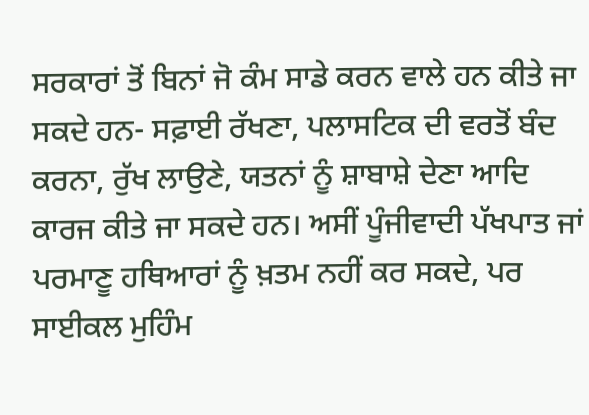ਸਰਕਾਰਾਂ ਤੋਂ ਬਿਨਾਂ ਜੋ ਕੰਮ ਸਾਡੇ ਕਰਨ ਵਾਲੇ ਹਨ ਕੀਤੇ ਜਾ ਸਕਦੇ ਹਨ- ਸਫ਼ਾਈ ਰੱਖਣਾ, ਪਲਾਸਟਿਕ ਦੀ ਵਰਤੋਂ ਬੰਦ ਕਰਨਾ, ਰੁੱਖ ਲਾਉਣੇ, ਯਤਨਾਂ ਨੂੰ ਸ਼ਾਬਾਸ਼ੇ ਦੇਣਾ ਆਦਿ ਕਾਰਜ ਕੀਤੇ ਜਾ ਸਕਦੇ ਹਨ। ਅਸੀਂ ਪੂੰਜੀਵਾਦੀ ਪੱਖਪਾਤ ਜਾਂ ਪਰਮਾਣੂ ਹਥਿਆਰਾਂ ਨੂੰ ਖ਼ਤਮ ਨਹੀਂ ਕਰ ਸਕਦੇ, ਪਰ ਸਾਈਕਲ ਮੁਹਿੰਮ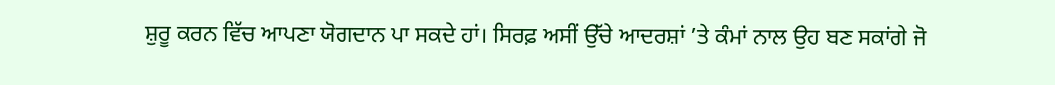ਸ਼ੁਰੂ ਕਰਨ ਵਿੱਚ ਆਪਣਾ ਯੋਗਦਾਨ ਪਾ ਸਕਦੇ ਹਾਂ। ਸਿਰਫ਼ ਅਸੀਂ ਉੱਚੇ ਆਦਰਸ਼ਾਂ ’ਤੇ ਕੰਮਾਂ ਨਾਲ ਉਹ ਬਣ ਸਕਾਂਗੇ ਜੋ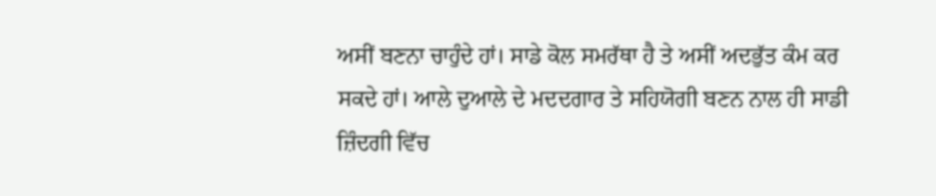ਅਸੀਂ ਬਣਨਾ ਚਾਹੁੰਦੇ ਹਾਂ। ਸਾਡੇ ਕੋਲ ਸਮਰੱਥਾ ਹੈ ਤੇ ਅਸੀਂ ਅਦਭੁੱਤ ਕੰਮ ਕਰ ਸਕਦੇ ਹਾਂ। ਆਲੇ ਦੁਆਲੇ ਦੇ ਮਦਦਗਾਰ ਤੇ ਸਹਿਯੋਗੀ ਬਣਨ ਨਾਲ ਹੀ ਸਾਡੀ ਜ਼ਿੰਦਗੀ ਵਿੱਚ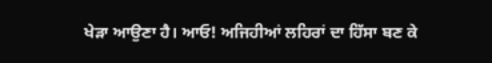ਖੇੜਾ ਆਉਣਾ ਹੈ। ਆਓ! ਅਜਿਹੀਆਂ ਲਹਿਰਾਂ ਦਾ ਹਿੱਸਾ ਬਣ ਕੇ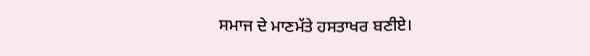ਸਮਾਜ ਦੇ ਮਾਣਮੱਤੇ ਹਸਤਾਖਰ ਬਣੀਏ।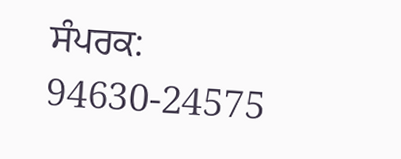ਸੰਪਰਕ: 94630-24575